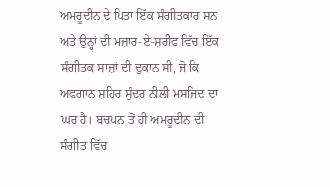ਅਮਰੂਦੀਨ ਦੇ ਪਿਤਾ ਇੱਕ ਸੰਗੀਤਕਾਰ ਸਨ ਅਤੇ ਉਨ੍ਹਾਂ ਦੀ ਮਜ਼ਾਰ-ਏ-ਸ਼ਰੀਫ ਵਿੱਚ ਇੱਕ ਸੰਗੀਤਕ ਸਾਜ਼ਾਂ ਦੀ ਦੁਕਾਨ ਸੀ, ਜੋ ਕਿ ਅਫਗਾਨ ਸ਼ਹਿਰ ਸੁੰਦਰ ਨੀਲੀ ਮਸਜਿਦ ਦਾ ਘਰ ਹੈ। ਬਚਪਨ ਤੋਂ ਹੀ ਅਮਰੂਦੀਨ ਦੀ ਸੰਗੀਤ ਵਿੱਚ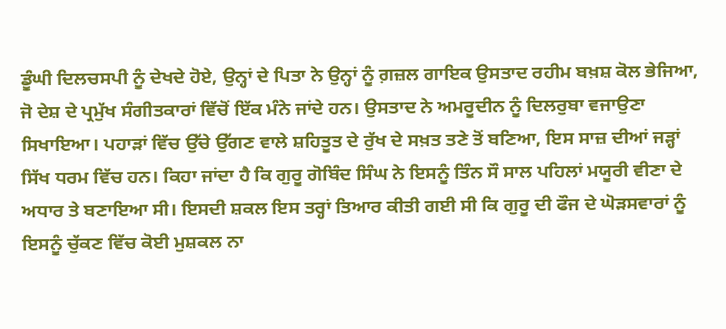ਡੂੰਘੀ ਦਿਲਚਸਪੀ ਨੂੰ ਦੇਖਦੇ ਹੋਏ, ਉਨ੍ਹਾਂ ਦੇ ਪਿਤਾ ਨੇ ਉਨ੍ਹਾਂ ਨੂੰ ਗ਼ਜ਼ਲ ਗਾਇਕ ਉਸਤਾਦ ਰਹੀਮ ਬਖ਼ਸ਼ ਕੋਲ ਭੇਜਿਆ, ਜੋ ਦੇਸ਼ ਦੇ ਪ੍ਰਮੁੱਖ ਸੰਗੀਤਕਾਰਾਂ ਵਿੱਚੋਂ ਇੱਕ ਮੰਨੇ ਜਾਂਦੇ ਹਨ। ਉਸਤਾਦ ਨੇ ਅਮਰੂਦੀਨ ਨੂੰ ਦਿਲਰੁਬਾ ਵਜਾਉਣਾ ਸਿਖਾਇਆ। ਪਹਾੜਾਂ ਵਿੱਚ ਉੱਚੇ ਉੱਗਣ ਵਾਲੇ ਸ਼ਹਿਤੂਤ ਦੇ ਰੁੱਖ ਦੇ ਸਖ਼ਤ ਤਣੇ ਤੋਂ ਬਣਿਆ, ਇਸ ਸਾਜ਼ ਦੀਆਂ ਜੜ੍ਹਾਂ ਸਿੱਖ ਧਰਮ ਵਿੱਚ ਹਨ। ਕਿਹਾ ਜਾਂਦਾ ਹੈ ਕਿ ਗੁਰੂ ਗੋਬਿੰਦ ਸਿੰਘ ਨੇ ਇਸਨੂੰ ਤਿੰਨ ਸੌ ਸਾਲ ਪਹਿਲਾਂ ਮਯੂਰੀ ਵੀਣਾ ਦੇ ਅਧਾਰ ਤੇ ਬਣਾਇਆ ਸੀ। ਇਸਦੀ ਸ਼ਕਲ ਇਸ ਤਰ੍ਹਾਂ ਤਿਆਰ ਕੀਤੀ ਗਈ ਸੀ ਕਿ ਗੁਰੂ ਦੀ ਫੌਜ ਦੇ ਘੋੜਸਵਾਰਾਂ ਨੂੰ ਇਸਨੂੰ ਚੁੱਕਣ ਵਿੱਚ ਕੋਈ ਮੁਸ਼ਕਲ ਨਾ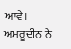ਆਵੇ।
ਅਮਰੂਦੀਨ ਨੇ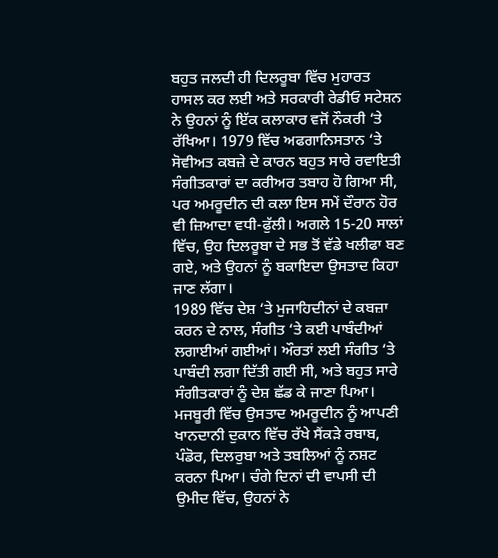ਬਹੁਤ ਜਲਦੀ ਹੀ ਦਿਲਰੂਬਾ ਵਿੱਚ ਮੁਹਾਰਤ ਹਾਸਲ ਕਰ ਲਈ ਅਤੇ ਸਰਕਾਰੀ ਰੇਡੀਓ ਸਟੇਸ਼ਨ ਨੇ ਉਹਨਾਂ ਨੂੰ ਇੱਕ ਕਲਾਕਾਰ ਵਜੋਂ ਨੌਕਰੀ ‘ਤੇ ਰੱਖਿਆ। 1979 ਵਿੱਚ ਅਫਗਾਨਿਸਤਾਨ ‘ਤੇ ਸੋਵੀਅਤ ਕਬਜ਼ੇ ਦੇ ਕਾਰਨ ਬਹੁਤ ਸਾਰੇ ਰਵਾਇਤੀ ਸੰਗੀਤਕਾਰਾਂ ਦਾ ਕਰੀਅਰ ਤਬਾਹ ਹੋ ਗਿਆ ਸੀ, ਪਰ ਅਮਰੂਦੀਨ ਦੀ ਕਲਾ ਇਸ ਸਮੇਂ ਦੌਰਾਨ ਹੋਰ ਵੀ ਜ਼ਿਆਦਾ ਵਧੀ-ਫੁੱਲੀ। ਅਗਲੇ 15-20 ਸਾਲਾਂ ਵਿੱਚ, ਉਹ ਦਿਲਰੂਬਾ ਦੇ ਸਭ ਤੋਂ ਵੱਡੇ ਖਲੀਫਾ ਬਣ ਗਏ, ਅਤੇ ਉਹਨਾਂ ਨੂੰ ਬਕਾਇਦਾ ਉਸਤਾਦ ਕਿਹਾ ਜਾਣ ਲੱਗਾ।
1989 ਵਿੱਚ ਦੇਸ਼ ‘ਤੇ ਮੁਜਾਹਿਦੀਨਾਂ ਦੇ ਕਬਜ਼ਾ ਕਰਨ ਦੇ ਨਾਲ, ਸੰਗੀਤ ‘ਤੇ ਕਈ ਪਾਬੰਦੀਆਂ ਲਗਾਈਆਂ ਗਈਆਂ। ਔਰਤਾਂ ਲਈ ਸੰਗੀਤ ‘ਤੇ ਪਾਬੰਦੀ ਲਗਾ ਦਿੱਤੀ ਗਈ ਸੀ, ਅਤੇ ਬਹੁਤ ਸਾਰੇ ਸੰਗੀਤਕਾਰਾਂ ਨੂੰ ਦੇਸ਼ ਛੱਡ ਕੇ ਜਾਣਾ ਪਿਆ। ਮਜਬੂਰੀ ਵਿੱਚ ਉਸਤਾਦ ਅਮਰੂਦੀਨ ਨੂੰ ਆਪਣੀ ਖਾਨਦਾਨੀ ਦੁਕਾਨ ਵਿੱਚ ਰੱਖੇ ਸੈਂਕੜੇ ਰਬਾਬ, ਪੰਡੋਰ, ਦਿਲਰੁਬਾ ਅਤੇ ਤਬਲਿਆਂ ਨੂੰ ਨਸ਼ਟ ਕਰਨਾ ਪਿਆ। ਚੰਗੇ ਦਿਨਾਂ ਦੀ ਵਾਪਸੀ ਦੀ ਉਮੀਦ ਵਿੱਚ, ਉਹਨਾਂ ਨੇ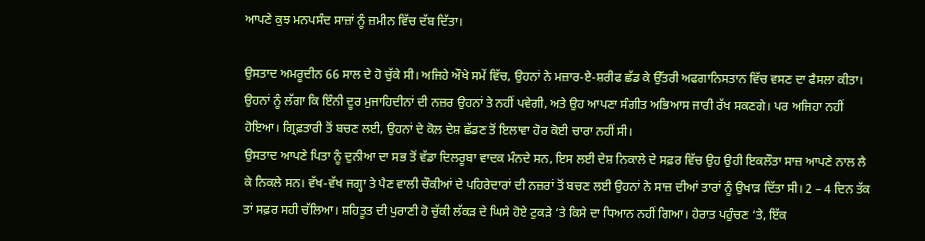ਆਪਣੇ ਕੁਝ ਮਨਪਸੰਦ ਸਾਜ਼ਾਂ ਨੂੰ ਜ਼ਮੀਨ ਵਿੱਚ ਦੱਬ ਦਿੱਤਾ।

ਉਸਤਾਦ ਅਮਰੂਦੀਨ 66 ਸਾਲ ਦੇ ਹੋ ਚੁੱਕੇ ਸੀ। ਅਜਿਹੇ ਔਖੇ ਸਮੇਂ ਵਿੱਚ, ਉਹਨਾਂ ਨੇ ਮਜ਼ਾਰ-ਏ-ਸ਼ਰੀਫ ਛੱਡ ਕੇ ਉੱਤਰੀ ਅਫਗਾਨਿਸਤਾਨ ਵਿੱਚ ਵਸਣ ਦਾ ਫੈਸਲਾ ਕੀਤਾ। ਉਹਨਾਂ ਨੂੰ ਲੱਗਾ ਕਿ ਇੰਨੀ ਦੂਰ ਮੁਜਾਹਿਦੀਨਾਂ ਦੀ ਨਜ਼ਰ ਉਹਨਾਂ ਤੇ ਨਹੀਂ ਪਵੇਗੀ, ਅਤੇ ਉਹ ਆਪਣਾ ਸੰਗੀਤ ਅਭਿਆਸ ਜਾਰੀ ਰੱਖ ਸਕਣਗੇ। ਪਰ ਅਜਿਹਾ ਨਹੀਂ ਹੋਇਆ। ਗ੍ਰਿਫ਼ਤਾਰੀ ਤੋਂ ਬਚਣ ਲਈ, ਉਹਨਾਂ ਦੇ ਕੋਲ ਦੇਸ਼ ਛੱਡਣ ਤੋਂ ਇਲਾਵਾ ਹੋਰ ਕੋਈ ਚਾਰਾ ਨਹੀਂ ਸੀ।
ਉਸਤਾਦ ਆਪਣੇ ਪਿਤਾ ਨੂੰ ਦੁਨੀਆ ਦਾ ਸਭ ਤੋਂ ਵੱਡਾ ਦਿਲਰੂਬਾ ਵਾਦਕ ਮੰਨਦੇ ਸਨ, ਇਸ ਲਈ ਦੇਸ਼ ਨਿਕਾਲੇ ਦੇ ਸਫ਼ਰ ਵਿੱਚ ਉਹ ਉਹੀ ਇਕਲੌਤਾ ਸਾਜ਼ ਆਪਣੇ ਨਾਲ ਲੈ ਕੇ ਨਿਕਲੇ ਸਨ। ਵੱਖ-ਵੱਖ ਜਗ੍ਹਾ ਤੇ ਪੈਣ ਵਾਲੀ ਚੌਕੀਆਂ ਦੇ ਪਹਿਰੇਦਾਰਾਂ ਦੀ ਨਜ਼ਰਾਂ ਤੋਂ ਬਚਣ ਲਈ ਉਹਨਾਂ ਨੇ ਸਾਜ਼ ਦੀਆਂ ਤਾਰਾਂ ਨੂੰ ਉਖਾੜ ਦਿੱਤਾ ਸੀ। 2 – 4 ਦਿਨ ਤੱਕ ਤਾਂ ਸਫ਼ਰ ਸਹੀ ਚੱਲਿਆ। ਸ਼ਹਿਤੂਤ ਦੀ ਪੁਰਾਣੀ ਹੋ ਚੁੱਕੀ ਲੱਕੜ ਦੇ ਘਿਸੇ ਹੋਏ ਟੁਕੜੇ ‘ਤੇ ਕਿਸੇ ਦਾ ਧਿਆਨ ਨਹੀਂ ਗਿਆ। ਹੇਰਾਤ ਪਹੁੰਚਣ ‘ਤੇ, ਇੱਕ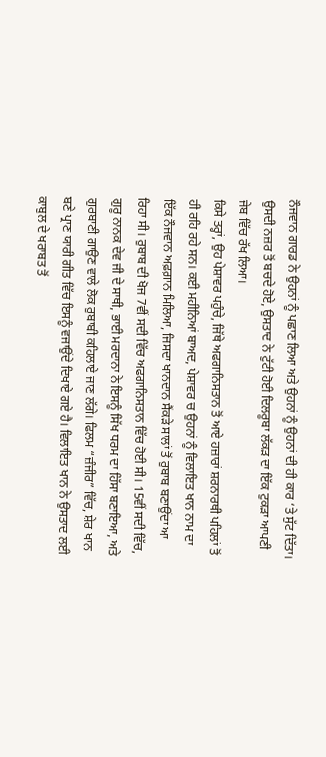ਨੌਜਵਾਨ ਗਾਰਡ ਨੇ ਉਹਨਾਂ ਨੂੰ ਪਛਾਣ ਲਿਆ ਅਤੇ ਉਹਨਾਂ ਨੂੰ ਉਹਨਾਂ ਦੀ ਹੀ ਕਾਰ ‘ਤੇ ਸੁੱਟ ਦਿੱਤਾ। ਉਸਦੀ ਨਜ਼ਰ ਤੋਂ ਬਚਦੇ ਹੋਏ, ਉਸਤਾਦ ਨੇ ਟੁੱਟੀ ਹੋਈ ਦਿਲਰੂਬਾ ਲੱਕੜ ਦਾ ਇੱਕ ਟੁਕੜਾ ਆਪਣੀ ਜੇਬ ਵਿੱਚ ਰੱਖ ਲਿਆ।
ਕਿਸੇ ਤਰ੍ਹਾਂ, ਉਹ ਪੇਸ਼ਾਵਰ ਪਹੁੰਚੇ, ਜਿੱਥੇ ਅਫਗਾਨਿਸਤਾਨ ਤੋਂ ਆਏ ਹਜ਼ਾਰਾਂ ਸ਼ਰਨਾਰਥੀ ਪਹਿਲਾਂ ਤੋਂ ਹੀ ਰਹਿ ਰਹੇ ਸਨ। ਕਈ ਮਹੀਨਿਆਂ ਬਾਅਦ, ਪੇਸ਼ਾਵਰ ਚ ਉਹਨਾਂ ਨੂੰ ਵਿਲਾਇਤ ਖਾਨ ਨਾਮ ਦਾ ਇੱਕ ਨੌਜਵਾਨ ਅਫ਼ਗ਼ਾਨ ਮਿਲਿਆ, ਜਿਸਦਾ ਖਾਨਦਾਨ ਸੈਂਕੜੇ ਸਾਲਾਂ ਤੋਂ ਰੁਬਾਬ ਬਣਾਉਂਦਾ ਆ ਰਿਹਾ ਸੀ। ਰੁਬਾਬ ਦੀ ਖੋਜ 7ਵੀਂ ਸਦੀ ਵਿੱਚ ਅਫਗਾਨਿਸਤਾਨ ਵਿੱਚ ਹੋਈ ਸੀ। 15ਵੀਂ ਸਦੀ ਵਿੱਚ, ਗੁਰੂ ਨਾਨਕ ਦੇਵ ਜੀ ਦੇ ਸਾਥੀ, ਭਾਈ ਮਰਦਾਨਾ ਨੇ ਇਸਨੂੰ ਸਿੱਖ ਧਰਮ ਦਾ ਹਿੱਸਾ ਬਣਾਇਆ, ਅਤੇ ਗੁਰਬਾਣੀ ਗਾਉਣ ਵਾਲੇ ਲੋਕ ਰੁਬਾਬੀ ਕਹਿਲਾਏ ਜਾਣ ਲੱਗੇ। ਫਿਲਮ “ਜ਼ੰਜੀਰ” ਵਿੱਚ, ਸ਼ੇਰ ਖਾਨ ਬਣੇ ਪ੍ਰਾਣ ਯਾਰੀ ਗੀਤ ਵਿੱਚ ਇਸਨੂੰ ਵਜਾਉਂਦੇ ਦਿਖਾਏ ਗਏ ਹੈ। ਵਿਲਾਇਤ ਖਾਨ ਨੇ ਉਸਤਾਦ ਲਈ ਕਾਬੁਲ ਦੇ ਖਰਾਬਤ ਤੋਂ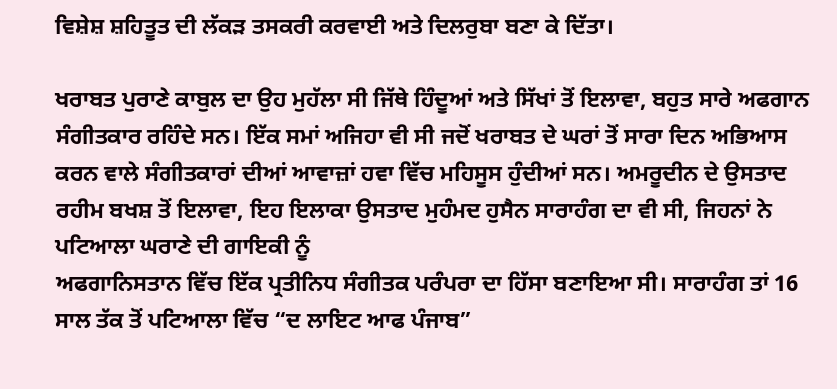ਵਿਸ਼ੇਸ਼ ਸ਼ਹਿਤੂਤ ਦੀ ਲੱਕੜ ਤਸਕਰੀ ਕਰਵਾਈ ਅਤੇ ਦਿਲਰੁਬਾ ਬਣਾ ਕੇ ਦਿੱਤਾ।

ਖਰਾਬਤ ਪੁਰਾਣੇ ਕਾਬੁਲ ਦਾ ਉਹ ਮੁਹੱਲਾ ਸੀ ਜਿੱਥੇ ਹਿੰਦੂਆਂ ਅਤੇ ਸਿੱਖਾਂ ਤੋਂ ਇਲਾਵਾ, ਬਹੁਤ ਸਾਰੇ ਅਫਗਾਨ ਸੰਗੀਤਕਾਰ ਰਹਿੰਦੇ ਸਨ। ਇੱਕ ਸਮਾਂ ਅਜਿਹਾ ਵੀ ਸੀ ਜਦੋਂ ਖਰਾਬਤ ਦੇ ਘਰਾਂ ਤੋਂ ਸਾਰਾ ਦਿਨ ਅਭਿਆਸ ਕਰਨ ਵਾਲੇ ਸੰਗੀਤਕਾਰਾਂ ਦੀਆਂ ਆਵਾਜ਼ਾਂ ਹਵਾ ਵਿੱਚ ਮਹਿਸੂਸ ਹੁੰਦੀਆਂ ਸਨ। ਅਮਰੂਦੀਨ ਦੇ ਉਸਤਾਦ ਰਹੀਮ ਬਖਸ਼ ਤੋਂ ਇਲਾਵਾ, ਇਹ ਇਲਾਕਾ ਉਸਤਾਦ ਮੁਹੰਮਦ ਹੁਸੈਨ ਸਾਰਾਹੰਗ ਦਾ ਵੀ ਸੀ, ਜਿਹਨਾਂ ਨੇ ਪਟਿਆਲਾ ਘਰਾਣੇ ਦੀ ਗਾਇਕੀ ਨੂੰ
ਅਫਗਾਨਿਸਤਾਨ ਵਿੱਚ ਇੱਕ ਪ੍ਰਤੀਨਿਧ ਸੰਗੀਤਕ ਪਰੰਪਰਾ ਦਾ ਹਿੱਸਾ ਬਣਾਇਆ ਸੀ। ਸਾਰਾਹੰਗ ਤਾਂ 16 ਸਾਲ ਤੱਕ ਤੋਂ ਪਟਿਆਲਾ ਵਿੱਚ “ਦ ਲਾਇਟ ਆਫ ਪੰਜਾਬ”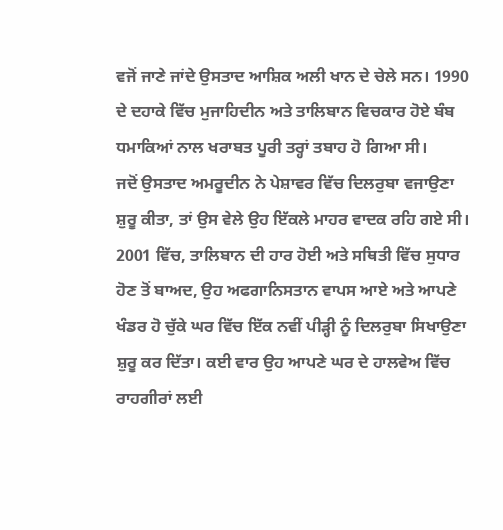ਵਜੋਂ ਜਾਣੇ ਜਾਂਦੇ ਉਸਤਾਦ ਆਸ਼ਿਕ ਅਲੀ ਖਾਨ ਦੇ ਚੇਲੇ ਸਨ। 1990 ਦੇ ਦਹਾਕੇ ਵਿੱਚ ਮੁਜਾਹਿਦੀਨ ਅਤੇ ਤਾਲਿਬਾਨ ਵਿਚਕਾਰ ਹੋਏ ਬੰਬ ਧਮਾਕਿਆਂ ਨਾਲ ਖਰਾਬਤ ਪੂਰੀ ਤਰ੍ਹਾਂ ਤਬਾਹ ਹੋ ਗਿਆ ਸੀ।
ਜਦੋਂ ਉਸਤਾਦ ਅਮਰੂਦੀਨ ਨੇ ਪੇਸ਼ਾਵਰ ਵਿੱਚ ਦਿਲਰੁਬਾ ਵਜਾਉਣਾ ਸ਼ੁਰੂ ਕੀਤਾ, ਤਾਂ ਉਸ ਵੇਲੇ ਉਹ ਇੱਕਲੇ ਮਾਹਰ ਵਾਦਕ ਰਹਿ ਗਏ ਸੀ। 2001 ਵਿੱਚ, ਤਾਲਿਬਾਨ ਦੀ ਹਾਰ ਹੋਈ ਅਤੇ ਸਥਿਤੀ ਵਿੱਚ ਸੁਧਾਰ ਹੋਣ ਤੋਂ ਬਾਅਦ, ਉਹ ਅਫਗਾਨਿਸਤਾਨ ਵਾਪਸ ਆਏ ਅਤੇ ਆਪਣੇ ਖੰਡਰ ਹੋ ਚੁੱਕੇ ਘਰ ਵਿੱਚ ਇੱਕ ਨਵੀਂ ਪੀੜ੍ਹੀ ਨੂੰ ਦਿਲਰੁਬਾ ਸਿਖਾਉਣਾ ਸ਼ੁਰੂ ਕਰ ਦਿੱਤਾ। ਕਈ ਵਾਰ ਉਹ ਆਪਣੇ ਘਰ ਦੇ ਹਾਲਵੇਅ ਵਿੱਚ ਰਾਹਗੀਰਾਂ ਲਈ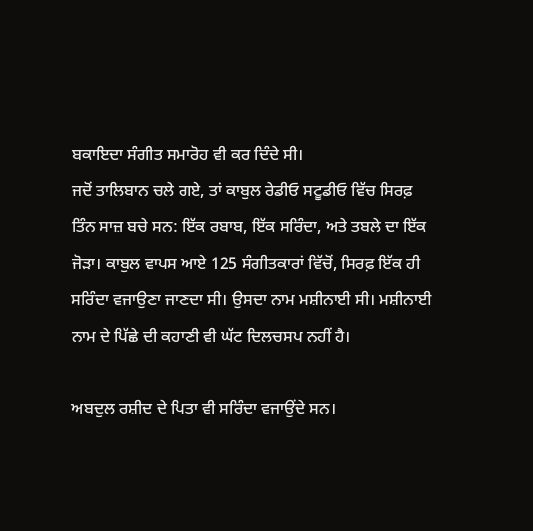ਬਕਾਇਦਾ ਸੰਗੀਤ ਸਮਾਰੋਹ ਵੀ ਕਰ ਦਿੰਦੇ ਸੀ।
ਜਦੋਂ ਤਾਲਿਬਾਨ ਚਲੇ ਗਏ, ਤਾਂ ਕਾਬੁਲ ਰੇਡੀਓ ਸਟੂਡੀਓ ਵਿੱਚ ਸਿਰਫ਼ ਤਿੰਨ ਸਾਜ਼ ਬਚੇ ਸਨ: ਇੱਕ ਰਬਾਬ, ਇੱਕ ਸਰਿੰਦਾ, ਅਤੇ ਤਬਲੇ ਦਾ ਇੱਕ ਜੋੜਾ। ਕਾਬੁਲ ਵਾਪਸ ਆਏ 125 ਸੰਗੀਤਕਾਰਾਂ ਵਿੱਚੋਂ, ਸਿਰਫ਼ ਇੱਕ ਹੀ ਸਰਿੰਦਾ ਵਜਾਉਣਾ ਜਾਣਦਾ ਸੀ। ਉਸਦਾ ਨਾਮ ਮਸ਼ੀਨਾਈ ਸੀ। ਮਸ਼ੀਨਾਈ ਨਾਮ ਦੇ ਪਿੱਛੇ ਦੀ ਕਹਾਣੀ ਵੀ ਘੱਟ ਦਿਲਚਸਪ ਨਹੀਂ ਹੈ।

ਅਬਦੁਲ ਰਸ਼ੀਦ ਦੇ ਪਿਤਾ ਵੀ ਸਰਿੰਦਾ ਵਜਾਉਂਦੇ ਸਨ।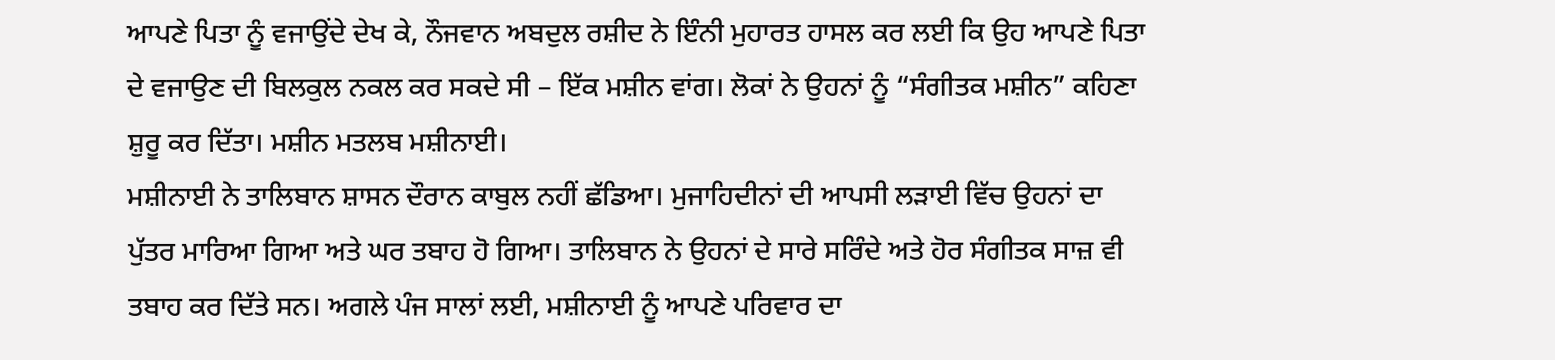ਆਪਣੇ ਪਿਤਾ ਨੂੰ ਵਜਾਉਂਦੇ ਦੇਖ ਕੇ, ਨੌਜਵਾਨ ਅਬਦੁਲ ਰਸ਼ੀਦ ਨੇ ਇੰਨੀ ਮੁਹਾਰਤ ਹਾਸਲ ਕਰ ਲਈ ਕਿ ਉਹ ਆਪਣੇ ਪਿਤਾ ਦੇ ਵਜਾਉਣ ਦੀ ਬਿਲਕੁਲ ਨਕਲ ਕਰ ਸਕਦੇ ਸੀ – ਇੱਕ ਮਸ਼ੀਨ ਵਾਂਗ। ਲੋਕਾਂ ਨੇ ਉਹਨਾਂ ਨੂੰ “ਸੰਗੀਤਕ ਮਸ਼ੀਨ” ਕਹਿਣਾ ਸ਼ੁਰੂ ਕਰ ਦਿੱਤਾ। ਮਸ਼ੀਨ ਮਤਲਬ ਮਸ਼ੀਨਾਈ।
ਮਸ਼ੀਨਾਈ ਨੇ ਤਾਲਿਬਾਨ ਸ਼ਾਸਨ ਦੌਰਾਨ ਕਾਬੁਲ ਨਹੀਂ ਛੱਡਿਆ। ਮੁਜਾਹਿਦੀਨਾਂ ਦੀ ਆਪਸੀ ਲੜਾਈ ਵਿੱਚ ਉਹਨਾਂ ਦਾ ਪੁੱਤਰ ਮਾਰਿਆ ਗਿਆ ਅਤੇ ਘਰ ਤਬਾਹ ਹੋ ਗਿਆ। ਤਾਲਿਬਾਨ ਨੇ ਉਹਨਾਂ ਦੇ ਸਾਰੇ ਸਰਿੰਦੇ ਅਤੇ ਹੋਰ ਸੰਗੀਤਕ ਸਾਜ਼ ਵੀ ਤਬਾਹ ਕਰ ਦਿੱਤੇ ਸਨ। ਅਗਲੇ ਪੰਜ ਸਾਲਾਂ ਲਈ, ਮਸ਼ੀਨਾਈ ਨੂੰ ਆਪਣੇ ਪਰਿਵਾਰ ਦਾ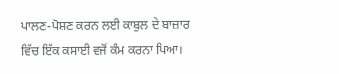ਪਾਲਣ-ਪੋਸ਼ਣ ਕਰਨ ਲਈ ਕਾਬੁਲ ਦੇ ਬਾਜ਼ਾਰ ਵਿੱਚ ਇੱਕ ਕਸਾਈ ਵਜੋਂ ਕੰਮ ਕਰਨਾ ਪਿਆ।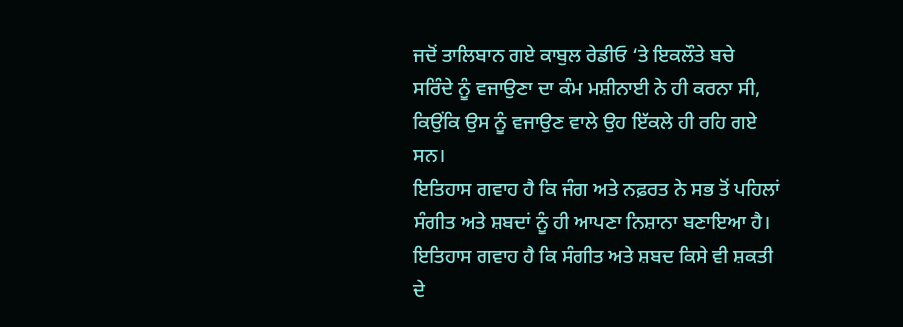ਜਦੋਂ ਤਾਲਿਬਾਨ ਗਏ ਕਾਬੁਲ ਰੇਡੀਓ ‘ਤੇ ਇਕਲੌਤੇ ਬਚੇ
ਸਰਿੰਦੇ ਨੂੰ ਵਜਾਉਣਾ ਦਾ ਕੰਮ ਮਸ਼ੀਨਾਈ ਨੇ ਹੀ ਕਰਨਾ ਸੀ, ਕਿਉਂਕਿ ਉਸ ਨੂੰ ਵਜਾਉਣ ਵਾਲੇ ਉਹ ਇੱਕਲੇ ਹੀ ਰਹਿ ਗਏ ਸਨ।
ਇਤਿਹਾਸ ਗਵਾਹ ਹੈ ਕਿ ਜੰਗ ਅਤੇ ਨਫ਼ਰਤ ਨੇ ਸਭ ਤੋਂ ਪਹਿਲਾਂ ਸੰਗੀਤ ਅਤੇ ਸ਼ਬਦਾਂ ਨੂੰ ਹੀ ਆਪਣਾ ਨਿਸ਼ਾਨਾ ਬਣਾਇਆ ਹੈ। ਇਤਿਹਾਸ ਗਵਾਹ ਹੈ ਕਿ ਸੰਗੀਤ ਅਤੇ ਸ਼ਬਦ ਕਿਸੇ ਵੀ ਸ਼ਕਤੀ ਦੇ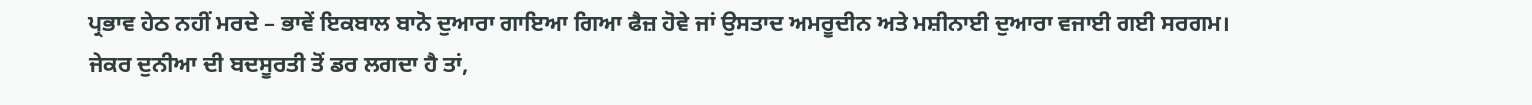ਪ੍ਰਭਾਵ ਹੇਠ ਨਹੀਂ ਮਰਦੇ – ਭਾਵੇਂ ਇਕਬਾਲ ਬਾਨੋ ਦੁਆਰਾ ਗਾਇਆ ਗਿਆ ਫੈਜ਼ ਹੋਵੇ ਜਾਂ ਉਸਤਾਦ ਅਮਰੂਦੀਨ ਅਤੇ ਮਸ਼ੀਨਾਈ ਦੁਆਰਾ ਵਜਾਈ ਗਈ ਸਰਗਮ।
ਜੇਕਰ ਦੁਨੀਆ ਦੀ ਬਦਸੂਰਤੀ ਤੋਂ ਡਰ ਲਗਦਾ ਹੈ ਤਾਂ,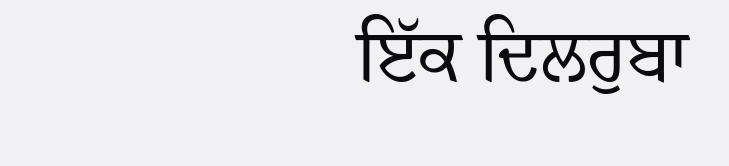ਇੱਕ ਦਿਲਰੁਬਾ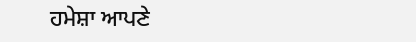ਹਮੇਸ਼ਾ ਆਪਣੇ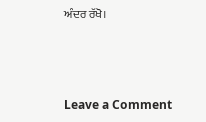ਅੰਦਰ ਰੱਖੋ।



Leave a Comment